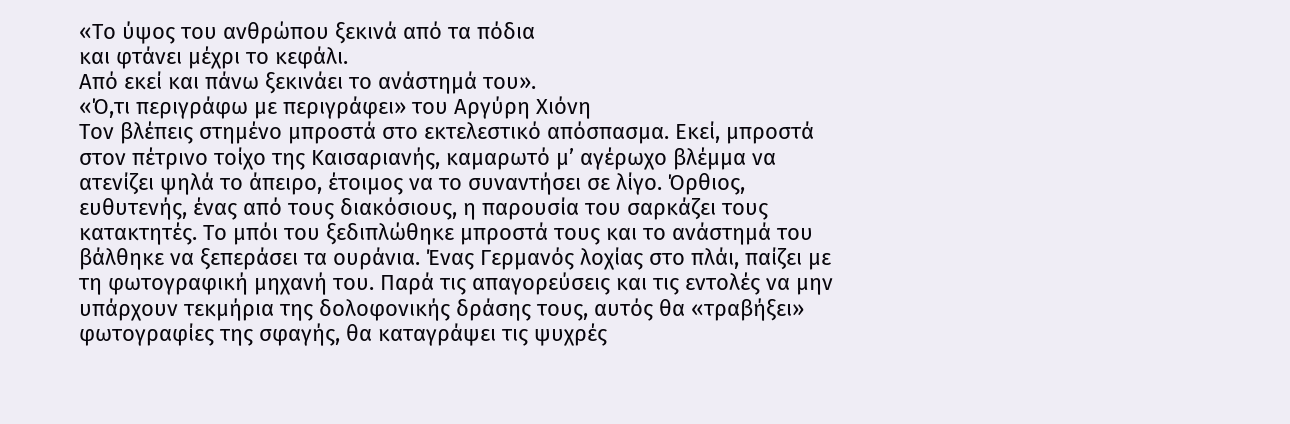«Το ύψος του ανθρώπου ξεκινά από τα πόδια
και φτάνει μέχρι το κεφάλι.
Από εκεί και πάνω ξεκινάει το ανάστημά του».
«Ό,τι περιγράφω με περιγράφει» του Αργύρη Χιόνη
Τον βλέπεις στημένο μπροστά στο εκτελεστικό απόσπασμα. Εκεί, μπροστά στον πέτρινο τοίχο της Καισαριανής, καμαρωτό μ’ αγέρωχο βλέμμα να ατενίζει ψηλά το άπειρο, έτοιμος να το συναντήσει σε λίγο. Όρθιος, ευθυτενής, ένας από τους διακόσιους, η παρουσία του σαρκάζει τους κατακτητές. Το μπόι του ξεδιπλώθηκε μπροστά τους και το ανάστημά του βάλθηκε να ξεπεράσει τα ουράνια. Ένας Γερμανός λοχίας στο πλάι, παίζει με τη φωτογραφική μηχανή του. Παρά τις απαγορεύσεις και τις εντολές να μην υπάρχουν τεκμήρια της δολοφονικής δράσης τους, αυτός θα «τραβήξει» φωτογραφίες της σφαγής, θα καταγράψει τις ψυχρές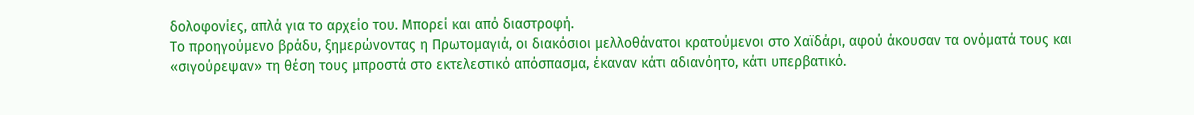δολοφονίες, απλά για το αρχείο του. Μπορεί και από διαστροφή.
Το προηγούμενο βράδυ, ξημερώνοντας η Πρωτομαγιά, οι διακόσιοι μελλοθάνατοι κρατούμενοι στο Χαϊδάρι, αφού άκουσαν τα ονόματά τους και «σιγούρεψαν» τη θέση τους μπροστά στο εκτελεστικό απόσπασμα, έκαναν κάτι αδιανόητο, κάτι υπερβατικό.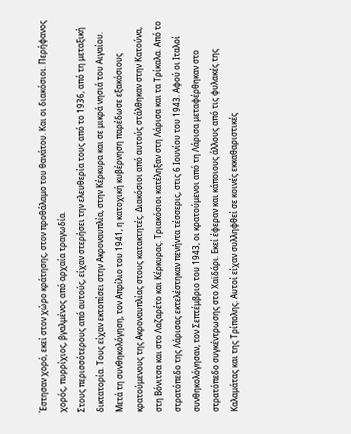Έστησαν χορό, εκεί στον χώρο κράτησης, στον προθάλαμο του θανάτου. Και οι διακόσιοι. Περήφανος χορός, πυρρίχιος, βγαλμένος από αρχαία τραγωδία.
Στους περισσότερους από αυτούς, είχαν στερήσει την ελευθερία τους από το 1936, από τη μεταξική δικτατορία. Τους είχαν εκτοπίσει στην Ακροναυπλία, στην Κέρκυρα και σε μικρά νησιά του Αιγαίου. Μετά τη συνθηκολόγηση, τον Απρίλιο του 1941, η κατοχική κυβέρνηση παρέδωσε εξακόσιους κρατούμενους της Ακροναυπλίας στους κατακτητές. Διακόσιοι από αυτούς στάλθηκαν στην Κατούνα, στη Βόνιτσα και στο Λαζαρέτο και Κέρκυρας. Τριακόσιοι κατέληξαν στη Λάρισα και τα Τρίκαλα. Από το στρατόπεδο της Λάρισας εκτελέστηκαν πενήντα τέσσερις, στις 6 Ιουνίου του 1943. Αφού οι Ιταλοί συνθηκολόγησαν, τον Σεπτέμβριο του 1943, οι κρατούμενοι από τη Λάρισα μεταφέρθηκαν στο στρατόπεδο συγκέντρωσης στο Χαϊδάρι. Εκεί έφεραν και κάποιους άλλους από τις φυλακές της Καλαμάτας και της Τρίπολης. Αυτοί είχαν συλληφθεί σε κοινές εκκαθαριστικές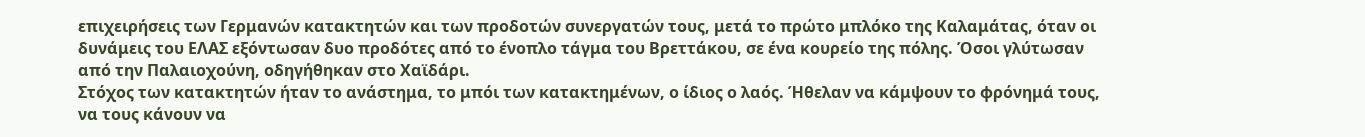επιχειρήσεις των Γερμανών κατακτητών και των προδοτών συνεργατών τους, μετά το πρώτο μπλόκο της Καλαμάτας, όταν οι δυνάμεις του ΕΛΑΣ εξόντωσαν δυο προδότες από το ένοπλο τάγμα του Βρεττάκου, σε ένα κουρείο της πόλης. Όσοι γλύτωσαν από την Παλαιοχούνη, οδηγήθηκαν στο Χαϊδάρι.
Στόχος των κατακτητών ήταν το ανάστημα, το μπόι των κατακτημένων, ο ίδιος ο λαός. Ήθελαν να κάμψουν το φρόνημά τους, να τους κάνουν να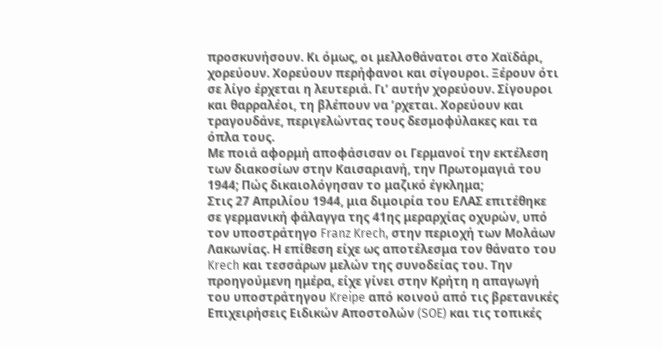προσκυνήσουν. Κι όμως, οι μελλοθάνατοι στο Χαϊδάρι, χορεύουν. Χορεύουν περήφανοι και σίγουροι. Ξέρουν ότι σε λίγο έρχεται η λευτεριά. Γι’ αυτήν χορεύουν. Σίγουροι και θαρραλέοι, τη βλέπουν να ’ρχεται. Χορεύουν και τραγουδάνε, περιγελώντας τους δεσμοφύλακες και τα όπλα τους.
Με ποιά αφορμή αποφάσισαν οι Γερμανοί την εκτέλεση των διακοσίων στην Καισαριανή, την Πρωτομαγιά του 1944; Πώς δικαιολόγησαν το μαζικό έγκλημα;
Στις 27 Απριλίου 1944, μια διμοιρία του ΕΛΑΣ επιτέθηκε σε γερμανική φάλαγγα της 41ης μεραρχίας οχυρών, υπό τον υποστράτηγο Franz Krech, στην περιοχή των Μολάων Λακωνίας. Η επίθεση είχε ως αποτέλεσμα τον θάνατο του Krech και τεσσάρων μελών της συνοδείας του. Την προηγούμενη ημέρα, είχε γίνει στην Κρήτη η απαγωγή του υποστράτηγου Kreipe από κοινού από τις βρετανικές Επιχειρήσεις Ειδικών Αποστολών (SOE) και τις τοπικές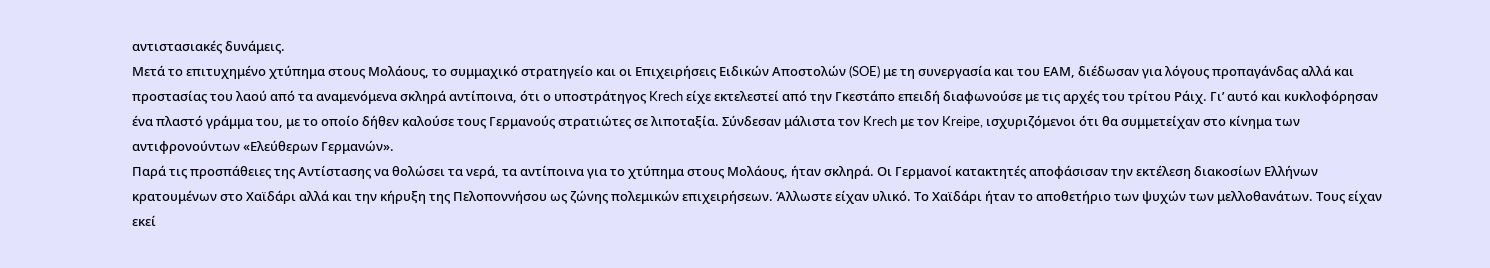αντιστασιακές δυνάμεις.
Μετά το επιτυχημένο χτύπημα στους Μολάους, το συμμαχικό στρατηγείο και οι Επιχειρήσεις Ειδικών Αποστολών (SOE) με τη συνεργασία και του ΕΑΜ, διέδωσαν για λόγους προπαγάνδας αλλά και προστασίας του λαού από τα αναμενόμενα σκληρά αντίποινα, ότι ο υποστράτηγος Krech είχε εκτελεστεί από την Γκεστάπο επειδή διαφωνούσε με τις αρχές του τρίτου Ράιχ. Γι’ αυτό και κυκλοφόρησαν ένα πλαστό γράμμα του, με το οποίο δήθεν καλούσε τους Γερμανούς στρατιώτες σε λιποταξία. Σύνδεσαν μάλιστα τον Krech με τον Kreipe, ισχυριζόμενοι ότι θα συμμετείχαν στο κίνημα των αντιφρονούντων «Ελεύθερων Γερμανών».
Παρά τις προσπάθειες της Αντίστασης να θολώσει τα νερά, τα αντίποινα για το χτύπημα στους Μολάους, ήταν σκληρά. Οι Γερμανοί κατακτητές αποφάσισαν την εκτέλεση διακοσίων Ελλήνων κρατουμένων στο Χαϊδάρι αλλά και την κήρυξη της Πελοποννήσου ως ζώνης πολεμικών επιχειρήσεων. Άλλωστε είχαν υλικό. Το Χαϊδάρι ήταν το αποθετήριο των ψυχών των μελλοθανάτων. Τους είχαν εκεί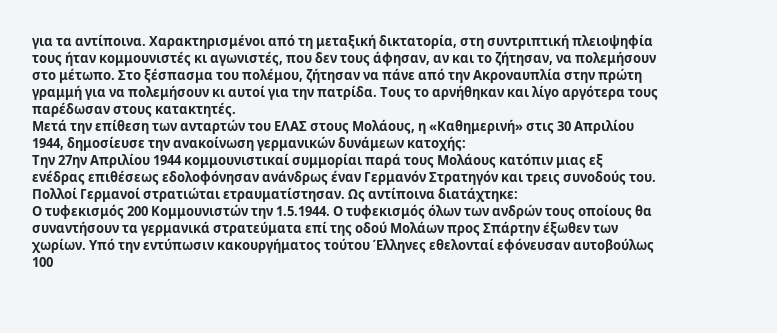για τα αντίποινα. Χαρακτηρισμένοι από τη μεταξική δικτατορία, στη συντριπτική πλειοψηφία τους ήταν κομμουνιστές κι αγωνιστές, που δεν τους άφησαν, αν και το ζήτησαν, να πολεμήσουν στο μέτωπο. Στο ξέσπασμα του πολέμου, ζήτησαν να πάνε από την Ακροναυπλία στην πρώτη γραμμή για να πολεμήσουν κι αυτοί για την πατρίδα. Τους το αρνήθηκαν και λίγο αργότερα τους παρέδωσαν στους κατακτητές.
Μετά την επίθεση των ανταρτών του ΕΛΑΣ στους Μολάους, η «Καθημερινή» στις 30 Απριλίου 1944, δημοσίευσε την ανακοίνωση γερμανικών δυνάμεων κατοχής:
Την 27ην Απριλίου 1944 κομμουνιστικαί συμμορίαι παρά τους Μολάους κατόπιν μιας εξ ενέδρας επιθέσεως εδολοφόνησαν ανάνδρως έναν Γερμανόν Στρατηγόν και τρεις συνοδούς του. Πολλοί Γερμανοί στρατιώται ετραυματίστησαν. Ως αντίποινα διατάχτηκε:
Ο τυφεκισμός 200 Κομμουνιστών την 1.5.1944. Ο τυφεκισμός όλων των ανδρών τους οποίους θα συναντήσουν τα γερμανικά στρατεύματα επί της οδού Μολάων προς Σπάρτην έξωθεν των χωρίων. Υπό την εντύπωσιν κακουργήματος τούτου Έλληνες εθελονταί εφόνευσαν αυτοβούλως 100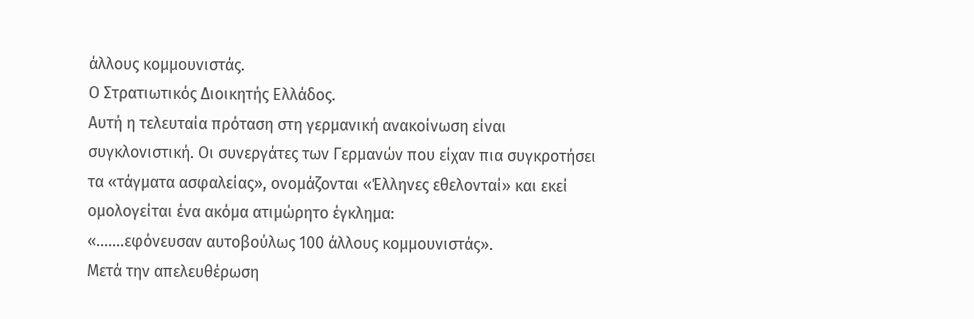άλλους κομμουνιστάς.
Ο Στρατιωτικός Διοικητής Ελλάδος.
Αυτή η τελευταία πρόταση στη γερμανική ανακοίνωση είναι συγκλονιστική. Οι συνεργάτες των Γερμανών που είχαν πια συγκροτήσει τα «τάγματα ασφαλείας», ονομάζονται «Έλληνες εθελονταί» και εκεί ομολογείται ένα ακόμα ατιμώρητο έγκλημα:
«…….εφόνευσαν αυτοβούλως 100 άλλους κομμουνιστάς».
Μετά την απελευθέρωση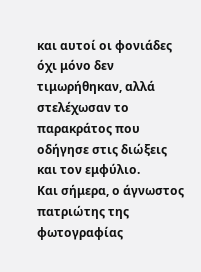και αυτοί οι φονιάδες όχι μόνο δεν τιμωρήθηκαν, αλλά στελέχωσαν το παρακράτος που οδήγησε στις διώξεις και τον εμφύλιο.
Και σήμερα, ο άγνωστος πατριώτης της φωτογραφίας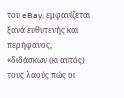του eBay, εμφανίζεται ξανά ευθυτενής και περήφανος, «διδάσκων (κι αυτός) τους λαούς πώς οι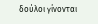δούλοι γίνονται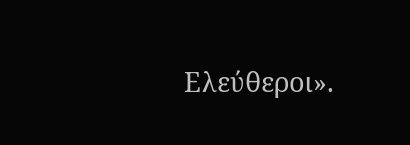Ελεύθεροι».